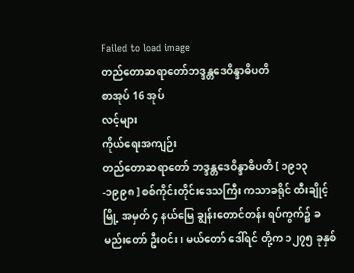Failed to load image
တည်တောဆရာတော်ဘဒ္ဒန္တဒေဝိန္ဒာဓိပတိ
စာအုပ် 16 အုပ်
လင့်များ
ကိုယ်ရေးအကျဉ်း
တည်တောဆရာတော် ဘဒ္ဒန္တဒေဝိန္ဒာဓိပတိ [ ၁၉၁၃-၁၉၉၈ ] စစ်ကိုင်းတိုင်းဒေသကြီး ကသာခရိုင် ထီးချိုင့်မြို့ အမှတ် ၄ နယ်မြေ ချွန်းတောင်တန်း ရပ်ကွက်၌ ခမည်းတော် ဦးဝင်း၊ မယ်တော် ဒေါ်ရင် တို့က ၁၂၇၅ ခုနှစ်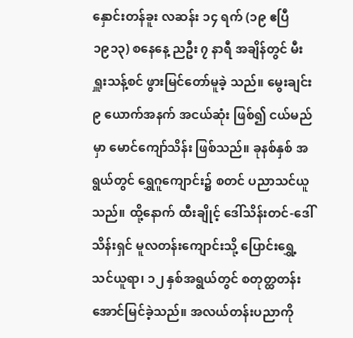နှောင်းတန်ခူး လဆန်း ၁၄ ရက် (၁၉ ဧပြီ ၁၉၁၃) စနေနေ့ ညဦး ၇ နာရီ အချိန်တွင် မီးရှူးသန့်စင် ဖွားမြင်တော်မူခဲ့ သည်။ မွေးချင်း ၉ ယောက်အနက် အငယ်ဆုံး ဖြစ်၍ ငယ်မည်မှာ မောင်ကျော်သိန်း ဖြစ်သည်။ ခုနစ်နှစ် အရွယ်တွင် ရွှေဂူကျောင်း၌ စတင် ပညာသင်ယူသည်။ ထို့နောက် ထီးချိုင့် ဒေါ်သိန်းတင်-ဒေါ်သိန်းရှင် မူလတန်းကျောင်းသို့ ပြောင်းရွှေ့ သင်ယူရာ၊ ၁၂ နှစ်အရွယ်တွင် စတုတ္ထတန်း အောင်မြင်ခဲ့သည်။ အလယ်တန်းပညာကို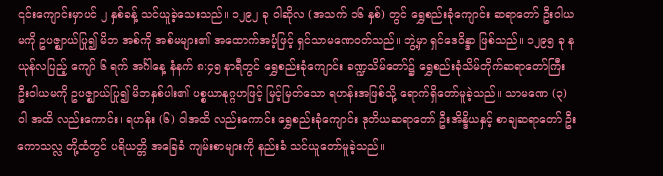၎င်းကျောင်းမှာပင် ၂ နှစ်ခန့် သင်ယူခဲ့သေးသည်။ ၁၂၉၂ ခု ဝါဆိုလ (အသက် ၁၆ နှစ်) တွင် ရွှေစည်းခုံကျောင်း ဆရာတော် ဦးဝါယမကို ဥပဇ္ဈာယ်ပြု၍ မိဘ အစ်ကို အစ်မများ၏ အထောက်အပံ့ဖြင့် ရှင်သာမဏေဝတ်သည်။ ဘွဲ့မှာ ရှင်ဒေဝိန္ဒာ ဖြစ်သည်။ ၁၂၉၅ ခု နယုန်လပြည့် ကျော် ၆ ရက် အင်္ဂါနေ့ နံနက် ၈:၄၅ နာရီတွင် ရွှေစည်းခုံကျောင်း ခဏ္ဍသိမ်တော်၌ ရွှေစည်းခုံသိမ်တိုက်ဆရာတော်ကြီး ဦးဝါယမကို ဥပဇ္ဈာယ်ပြု၍ မိဘနှစ်ပါး၏ ပစ္စယာနုဂ္ဂဟဖြင့် မြင့်မြတ်သော ရဟန်းအဖြစ်သို့ ရောက်ရှိတော်မူခဲ့သည်။ သာမဏေ (၃) ဝါ အထိ လည်းကောင်း၊ ရဟန်း (၆) ဝါအထိ လည်းကောင်း ရွှေစည်းခုံကျောင်း ဒုတိယဆရာတော် ဦးအိန္ဒိယနှင့် စာချဆရာတော် ဦးကောသလ္လ တို့ထံတွင် ပရိယတ္တိ အခြေခံ ကျမ်းစာများကို နည်းခံ သင်ယူတော်မူခဲ့သည်။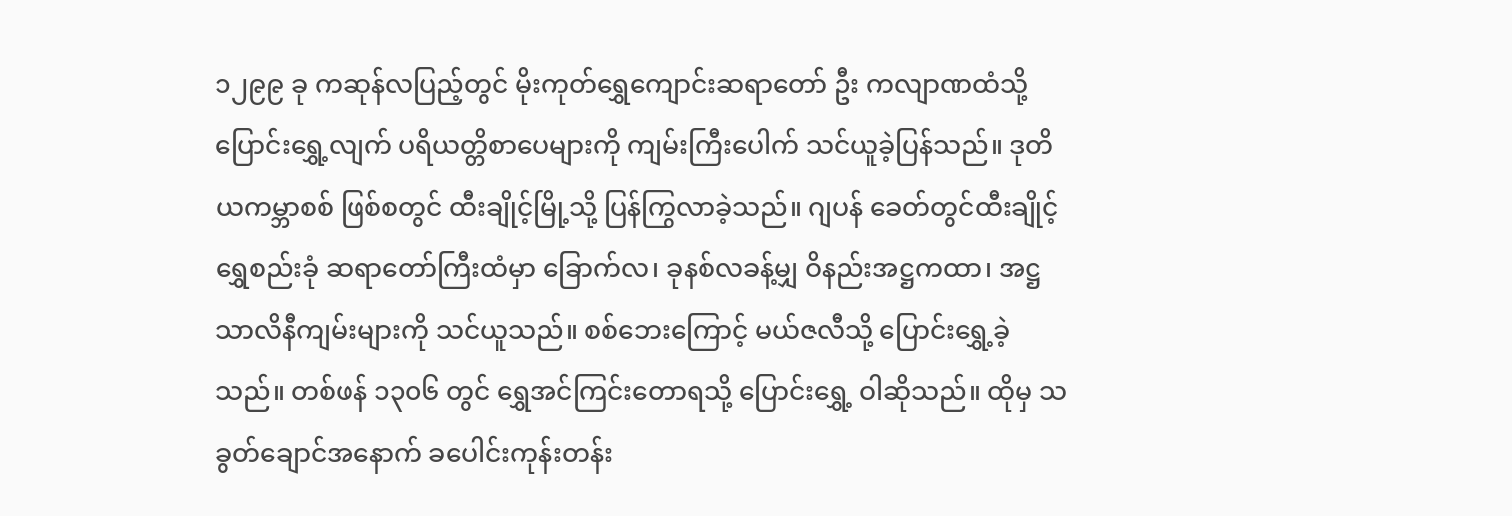၁၂၉၉ ခု ကဆုန်လပြည့်တွင် မိုးကုတ်ရွှေကျောင်းဆရာတော် ဦး ကလျာဏထံသို့ ပြောင်းရွှေ့လျက် ပရိယတ္တိစာပေများကို ကျမ်းကြီးပေါက် သင်ယူခဲ့ပြန်သည်။ ဒုတိယကမ္ဘာစစ် ဖြစ်စတွင် ထီးချိုင့်မြို့သို့ ပြန်ကြွလာခဲ့သည်။ ဂျပန် ခေတ်တွင်ထီးချိုင့် ရွှေစည်းခုံ ဆရာတော်ကြီးထံမှာ ခြောက်လ၊ ခုနစ်လခန့်မျှ ဝိနည်းအဋ္ဌကထာ၊ အဋ္ဌသာလိနီကျမ်းများကို သင်ယူသည်။ စစ်ဘေးကြောင့် မယ်ဇလီသို့ ပြောင်းရွှေ့ခဲ့သည်။ တစ်ဖန် ၁၃၀၆ တွင် ရွှေအင်ကြင်းတောရသို့ ပြောင်းရွှေ့ ဝါဆိုသည်။ ထိုမှ သခွတ်ချောင်အနောက် ခပေါင်းကုန်းတန်း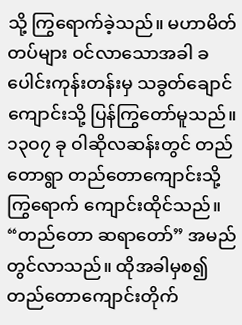သို့ ကြွရောက်ခဲ့သည်။ မဟာမိတ်တပ်များ ဝင်လာသောအခါ ခပေါင်းကုန်းတန်းမှ သခွတ်ချောင်ကျောင်းသို့ ပြန်ကြွတော်မူသည်။ ၁၃ဝ၇ ခု ဝါဆိုလဆန်းတွင် တည်တောရွာ တည်တောကျောင်းသို့ ကြွရောက် ကျောင်းထိုင်သည်။ “တည်တော ဆရာတော်” အမည်တွင်လာသည်။ ထိုအခါမှစ၍ တည်တောကျောင်းတိုက်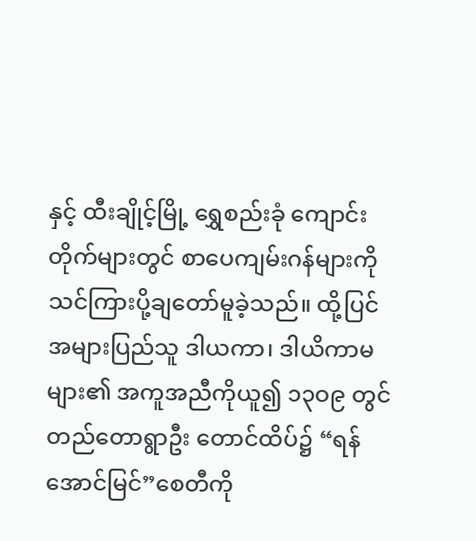နှင့် ထီးချိုင့်မြို့ ရွှေစည်းခုံ ကျောင်းတိုက်များတွင် စာပေကျမ်းဂန်များကို သင်ကြားပို့ချတော်မူခဲ့သည်။ ထို့ပြင် အများပြည်သူ ဒါယကာ၊ ဒါယိကာမများ၏ အကူအညီကိုယူ၍ ၁၃ဝ၉ တွင် တည်တောရွာဦး တောင်ထိပ်၌ “ရန်အောင်မြင်”စေတီကို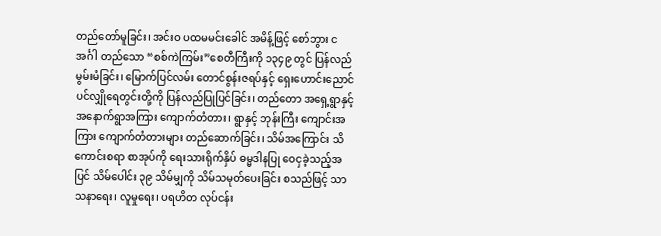တည်တော်မူခြင်း၊ အင်းဝ ပထမမင်းခေါင် အမိန့်ဖြင့် စော်ဘွား ငအင်္ဂါ တည်သော “စစ်ကဲကြမ်း”စေတီကြီးကို ၁၃၄၉ တွင် ပြန်လည်မွမ်းမံခြင်း၊ မြောက်ပြင်လမ်း တောင်စွန်းဇရပ်နှင့် ရှေးဟောင်းညောင်ပင်လျှိုရေတွင်းတို့ကို ပြန်လည်ပြုပြင်ခြင်း၊ တည်တော အရှေ့ရွာနှင့် အနောက်ရွာအကြား ကျောက်တံတား၊ ရွာနှင့် ဘုန်းကြီး ကျောင်းအကြား ကျောက်တံတားများ တည်ဆောက်ခြင်း၊ သိမ်အကြောင်း သိကောင်းစရာ စာအုပ်ကို ရေးသားရိုက်နှိပ် ဓမ္မဒါနပြု ဝေငှခဲ့သည့်အပြင် သိမ်ပေါင်း ၃၉ သိမ်မျှကို သိမ်သမုတ်ပေးခြင်း စသည်ဖြင့် သာသနာရေး၊ လူမှုရေး၊ ပရဟိတ လုပ်ငန်း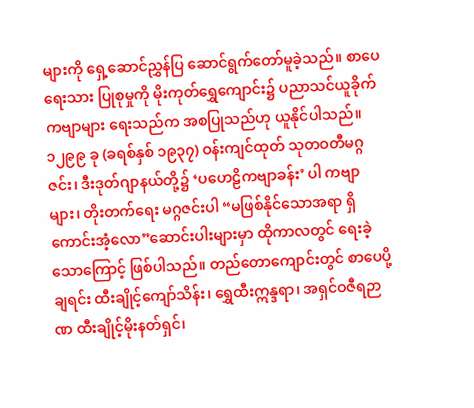များကို ရှေ့ဆောင်ညွှန်ပြ ဆောင်ရွက်တော်မူခဲ့သည်။ စာပေရေးသား ပြုစုမှုကို မိုးကုတ်ရွှေကျောင်း၌ ပညာသင်ယူခိုက် ကဗျာများ ရေးသည်က အစပြုသည်ဟု ယူနိုင်ပါသည်။ ၁၂၉၉ ခု (ခရစ်နှစ် ၁၉၃၇) ဝန်းကျင်ထုတ် သုတဝတီမဂ္ဂဇင်း၊ ဒီးဒုတ်ဂျာနယ်တို့၌ ‘ပဟေဠိကဗျာခန်း’ ပါ ကဗျာများ၊ တိုးတက်ရေး မဂ္ဂဇင်းပါ “မဖြစ်နိုင်သောအရာ ရှိကောင်းအံ့လော”ဆောင်းပါးများမှာ ထိုကာလတွင် ရေးခဲ့သောကြောင့် ဖြစ်ပါသည်။ တည်တောကျောင်းတွင် စာပေပို့ချရင်း ထီးချိုင့်ကျော်သိန်း၊ ရွှေထီးဣန္ဒရာ၊ အရှင်ဝဇီရဉာဏ ထီးချိုင့်မိုးနတ်ရှင်၊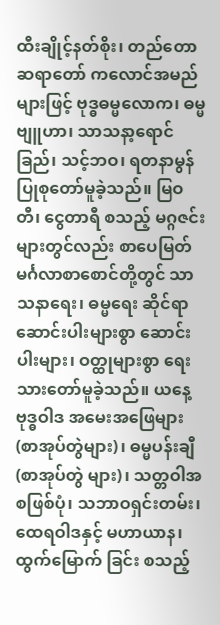ထီးချိုင့်နတ်စိုး၊ တည်တောဆရာတော် ကလောင်အမည်များဖြင့် ဗုဒ္ဓဓမ္မလောက၊ ဓမ္မဗျူဟာ၊ သာသနာ့ရောင်ခြည်၊ သင့်ဘဝ၊ ရတနာမွန် ပြုစုတော်မူခဲ့သည်။ မြဝတီ၊ ငွေတာရီ စသည့် မဂ္ဂဇင်းများတွင်လည်း စာပေမြတ်မင်္ဂလာစာစောင်တို့တွင် သာသနာရေး၊ ဓမ္မရေး ဆိုင်ရာ ဆောင်းပါးများစွာ ဆောင်းပါးများ၊ ဝတ္ထုများစွာ ရေးသားတော်မူခဲ့သည်။ ယနေ့ဗုဒ္ဓဝါဒ အမေးအဖြေများ (စာအုပ်တွဲများ)၊ ဓမ္မပန်းချီ (စာအုပ်တွဲ များ)၊ သတ္တဝါအစဖြစ်ပုံ၊ သဘာဝရှင်းတမ်း၊ ထေရဝါဒနှင့် မဟာယာန၊ ထွက်မြောက် ခြင်း စသည့်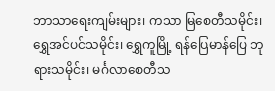ဘာသာရေးကျမ်းများ၊ ကသာ မြစေတီသမိုင်း၊ ရွှေအင်ပင်သမိုင်း၊ ရွှေကူမြို့ ရန်ပြေမာန်ပြေ ဘုရားသမိုင်း၊ မင်္ဂလာစေတီသ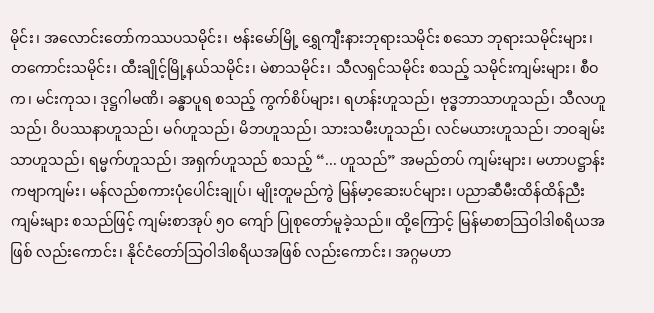မိုင်း၊ အလောင်းတော်ကဿပသမိုင်း၊ ဗန်းမော်မြို့ ရွှေကျီးနားဘုရားသမိုင်း စသော ဘုရားသမိုင်းများ၊ တကောင်းသမိုင်း၊ ထီးချိုင့်မြို့နယ်သမိုင်း၊ မဲစာသမိုင်း၊ သီလရှင်သမိုင်း စသည့် သမိုင်းကျမ်းများ၊ စီဝက၊ မင်းကုသ၊ ဒုဋ္ဌဂါမဏိ၊ ခန္ဓာပူရ စသည့် ကွက်စိပ်များ၊ ရဟန်းဟူသည်၊ ဗုဒ္ဓဘာသာဟူသည်၊ သီလဟူသည်၊ ဝိပဿနာဟူသည်၊ မဂ်ဟူသည်၊ မိဘဟူသည်၊ သားသမီးဟူသည်၊ လင်မယားဟူသည်၊ ဘဝချမ်းသာဟူသည်၊ ရမ္မက်ဟူသည်၊ အရှက်ဟူသည် စသည့် “... ဟူသည်” အမည်တပ် ကျမ်းများ၊ မဟာပဋ္ဌာန်း ကဗျာကျမ်း၊ မန်လည်စကားပုံပေါင်းချုပ်၊ မျိုးတူမည်ကွဲ မြန်မာ့ဆေးပင်များ၊ ပညာဆီမီးထိန်ထိန်ညီးကျမ်းများ စသည်ဖြင့် ကျမ်းစာအုပ် ၅ဝ ကျော် ပြုစုတော်မူခဲ့သည်။ ထို့ကြောင့် မြန်မာစာသြဝါဒါစရိယအဖြစ် လည်းကောင်း၊ နိုင်ငံတော်သြဝါဒါစရိယအဖြစ် လည်းကောင်း၊ အဂ္ဂမဟာ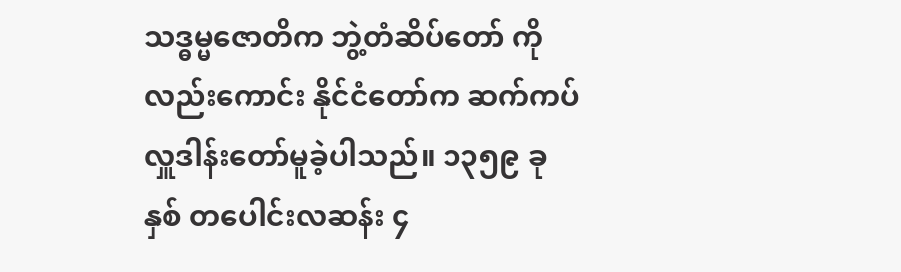သဒ္ဓမ္မဇောတိက ဘွဲ့တံဆိပ်တော် ကို လည်းကောင်း နိုင်ငံတော်က ဆက်ကပ်လှူဒါန်းတော်မူခဲ့ပါသည်။ ၁၃၅၉ ခုနှစ် တပေါင်းလဆန်း ၄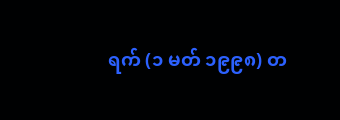ရက် (၁ မတ် ၁၉၉၈) တ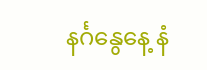နင်္ဂနွေနေ့ နံ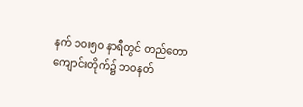နက် ၁ဝး၅ဝ နာရီတွင် တည်တောကျောင်းတိုက်၌ ဘဝနတ်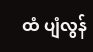ထံ ပျံလွန်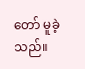တော် မူခဲ့သည်။